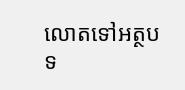លោតទៅអត្ថបទ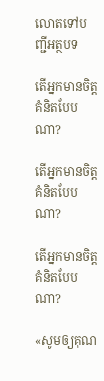លោតទៅបញ្ជីអត្ថបទ

តើអ្នកមានចិត្ដគំនិតបែបណា?

តើអ្នកមានចិត្ដគំនិតបែបណា?

តើអ្នកមានចិត្តគំនិតបែបណា?

«សូមឲ្យគុណ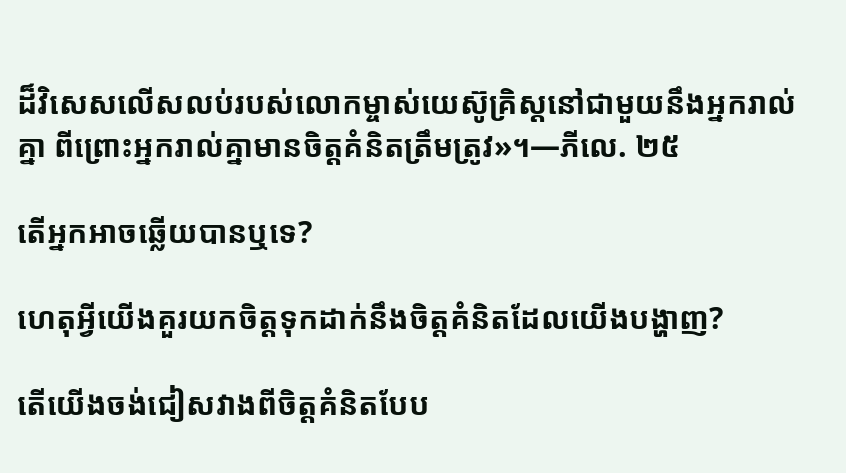ដ៏វិសេសលើសលប់របស់លោកម្ចាស់យេស៊ូគ្រិស្តនៅជាមួយនឹងអ្នករាល់គ្នា ពីព្រោះអ្នករាល់គ្នាមានចិត្តគំនិតត្រឹមត្រូវ»។—ភីលេ. ២៥

តើអ្នកអាចឆ្លើយបានឬទេ?

ហេតុអ្វីយើងគួរយកចិត្តទុកដាក់នឹងចិត្តគំនិតដែលយើងបង្ហាញ?

តើយើងចង់ជៀសវាងពីចិត្តគំនិតបែប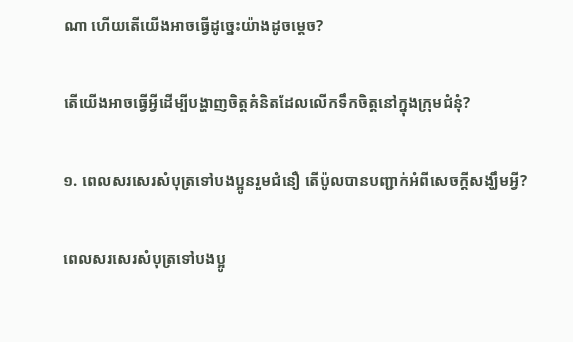ណា ហើយតើយើងអាចធ្វើដូច្នេះយ៉ាងដូចម្ដេច?

តើយើងអាចធ្វើអ្វីដើម្បីបង្ហាញចិត្តគំនិតដែលលើកទឹកចិត្តនៅក្នុងក្រុមជំនុំ?

១. ពេលសរសេរសំបុត្រទៅបងប្អូនរួមជំនឿ តើប៉ូលបានបញ្ជាក់អំពីសេចក្ដីសង្ឃឹមអ្វី?

ពេលសរសេរសំបុត្រទៅបងប្អូ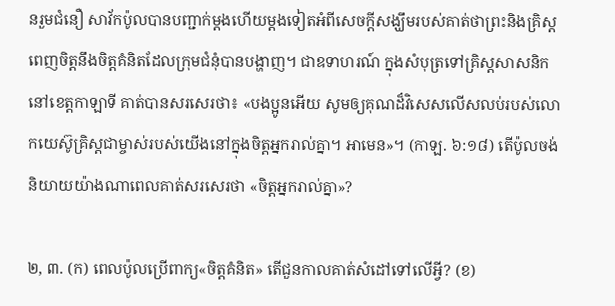នរួមជំនឿ សាវ័កប៉ូលបានបញ្ជាក់ម្ដងហើយម្ដងទៀតអំពីសេចក្ដីសង្ឃឹមរបស់គាត់ថាព្រះនិងគ្រិស្តពេញចិត្តនឹងចិត្តគំនិតដែលក្រុមជំនុំបានបង្ហាញ។ ជាឧទាហរណ៍ ក្នុងសំបុត្រទៅគ្រិស្តសាសនិកនៅខេត្តកាឡាទី គាត់បានសរសេរថា៖ «បងប្អូនអើយ សូមឲ្យគុណដ៏វិសេសលើសលប់របស់លោកយេស៊ូគ្រិស្តជាម្ចាស់របស់យើងនៅក្នុងចិត្តអ្នករាល់គ្នា។ អាមេន»។ (កាឡ. ៦:១៨) តើប៉ូលចង់និយាយយ៉ាងណាពេលគាត់សរសេរថា «ចិត្តអ្នករាល់គ្នា»?

២, ៣. (ក) ពេលប៉ូលប្រើពាក្យ«ចិត្តគំនិត» តើជួនកាលគាត់សំដៅទៅលើអ្វី? (ខ)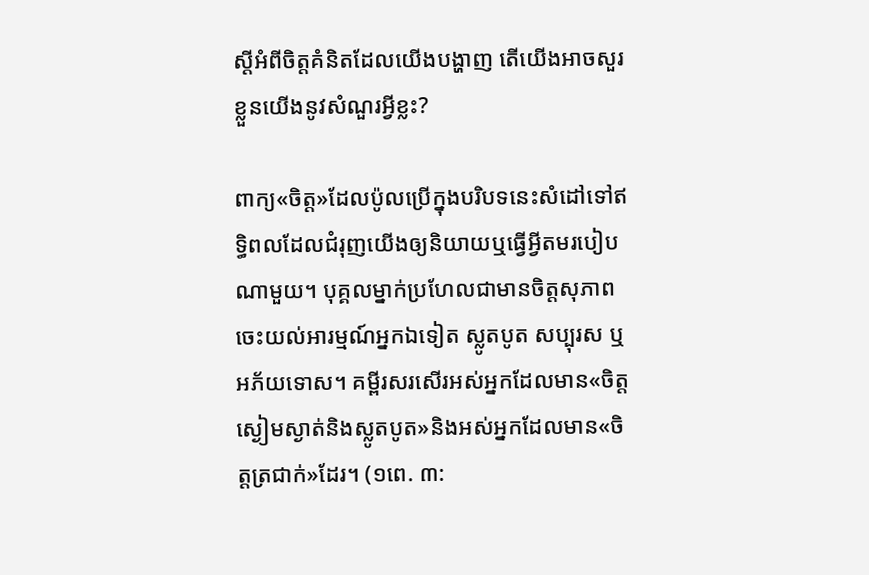ស្តីអំពីចិត្តគំនិតដែលយើងបង្ហាញ តើយើងអាចសួរខ្លួនយើងនូវសំណួរអ្វីខ្លះ?

ពាក្យ«ចិត្ត»ដែលប៉ូលប្រើក្នុងបរិបទនេះសំដៅទៅឥទ្ធិពលដែលជំរុញយើងឲ្យនិយាយឬធ្វើអ្វីតមរបៀបណាមួយ។ បុគ្គលម្នាក់ប្រហែលជាមានចិត្តសុភាព ចេះយល់អារម្មណ៍អ្នកឯទៀត ស្លូតបូត សប្បុរស ឬអភ័យទោស។ គម្ពីរសរសើរអស់អ្នកដែលមាន«ចិត្តស្ងៀមស្ងាត់និងស្លូតបូត»និងអស់អ្នកដែលមាន«ចិត្តត្រជាក់»ដែរ។ (១ពេ. ៣: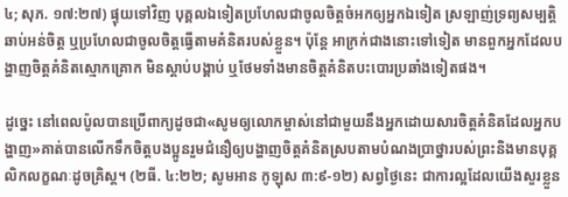៤; សុភ. ១៧:២៧) ផ្ទុយទៅវិញ បុគ្គលឯទៀតប្រហែលជាចូលចិត្តចំអកឲ្យអ្នកឯទៀត ស្រឡាញ់ទ្រព្យសម្បត្ដិ ឆាប់អន់ចិត្ត ឬប្រហែលជាចូលចិត្តធ្វើតាមគំនិតរបស់ខ្លួន។ ប៉ុន្តែ អាក្រក់ជាងនោះទៅទៀត មានពួកអ្នកដែលបង្ហាញចិត្តគំនិតស្មោកគ្រោក មិនស្ដាប់បង្គាប់ ឬថែមទាំងមានចិត្តគំនិតបះបោរប្រឆាំងទៀតផង។

ដូច្នេះ នៅពេលប៉ូលបានប្រើពាក្យដូចជា«សូមឲ្យលោកម្ចាស់នៅជាមួយនឹងអ្នកដោយសារចិត្តគំនិតដែលអ្នកបង្ហាញ»គាត់បានលើកទឹកចិត្តបងប្អូនរួមជំនឿឲ្យបង្ហាញចិត្តគំនិតស្របតាមបំណងប្រាថ្នារបស់ព្រះនិងមានបុគ្គលិកលក្ខណៈដូចគ្រិស្ត។ (២ធី. ៤:២២; សូមអាន កូឡុស ៣:៩-១២) សព្វថ្ងៃនេះ ជាការល្អដែលយើងសួរខ្លួន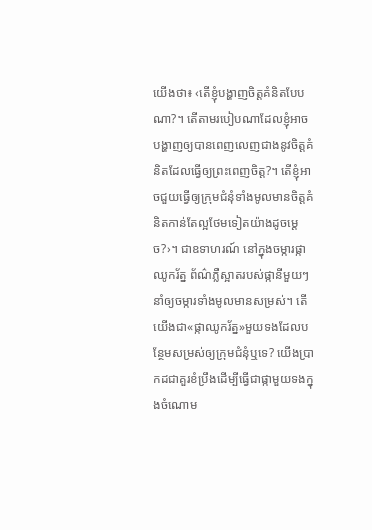យើងថា៖ ‹តើខ្ញុំបង្ហាញចិត្តគំនិតបែបណា?។ តើតាមរបៀបណាដែលខ្ញុំអាចបង្ហាញឲ្យបានពេញលេញជាងនូវចិត្តគំនិតដែលធ្វើឲ្យព្រះពេញចិត្ត?។ តើខ្ញុំអាចជួយធ្វើឲ្យក្រុមជំនុំទាំងមូលមានចិត្តគំនិតកាន់តែល្អថែមទៀតយ៉ាងដូចម្ដេច?›។ ជាឧទាហរណ៍ នៅក្នុងចម្ការផ្កាឈូករ័ត្ន ព័ណ៌ភ្លឺស្អាតរបស់ផ្កានីមួយៗនាំឲ្យចម្ការទាំងមូលមានសម្រស់។ តើយើងជា«ផ្កាឈូករ័ត្ន»មួយទងដែលបន្ថែមសម្រស់ឲ្យក្រុមជំនុំឬទេ? យើងប្រាកដជាគួរខំប្រឹងដើម្បីធ្វើជាផ្កាមួយទងក្នុងចំណោម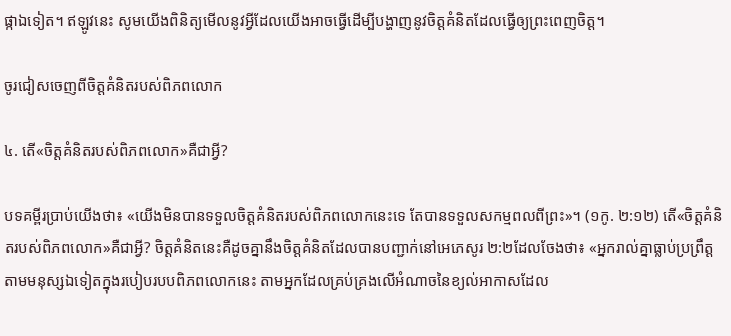ផ្កាឯទៀត។ ឥឡូវនេះ សូមយើងពិនិត្យមើលនូវអ្វីដែលយើងអាចធ្វើដើម្បីបង្ហាញនូវចិត្តគំនិតដែលធ្វើឲ្យព្រះពេញចិត្ត។

ចូរជៀសចេញពីចិត្តគំនិតរបស់ពិភពលោក

៤. តើ«ចិត្តគំនិតរបស់ពិភពលោក»គឺជាអ្វី?

បទគម្ពីរប្រាប់យើងថា៖ «យើងមិនបានទទួលចិត្តគំនិតរបស់ពិភពលោកនេះទេ តែបានទទួលសកម្មពលពីព្រះ»។ (១កូ. ២:១២) តើ«ចិត្តគំនិតរបស់ពិភពលោក»គឺជាអ្វី? ចិត្តគំនិតនេះគឺដូចគ្នានឹងចិត្តគំនិតដែលបានបញ្ជាក់នៅអេភេសូរ ២:២ដែលចែងថា៖ «អ្នករាល់គ្នាធ្លាប់ប្រព្រឹត្តតាមមនុស្សឯទៀតក្នុងរបៀបរបបពិភពលោកនេះ តាមអ្នកដែលគ្រប់គ្រងលើអំណាចនៃខ្យល់អាកាសដែល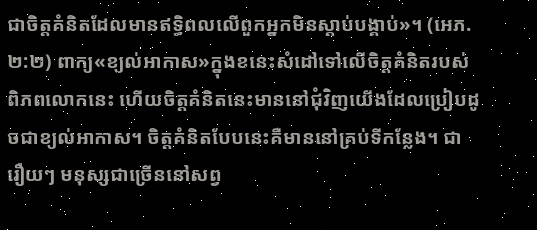ជាចិត្តគំនិតដែលមានឥទ្ធិពលលើពួកអ្នកមិនស្ដាប់បង្គាប់»។ (អេភ. ២:២) ពាក្យ«ខ្យល់អាកាស»ក្នុងខនេះសំដៅទៅលើចិត្តគំនិតរបស់ពិភពលោកនេះ ហើយចិត្តគំនិតនេះមាននៅជុំវិញយើងដែលប្រៀបដូចជាខ្យល់អាកាស។ ចិត្តគំនិតបែបនេះគឺមាននៅគ្រប់ទីកន្លែង។ ជារឿយៗ មនុស្សជាច្រើននៅសព្វ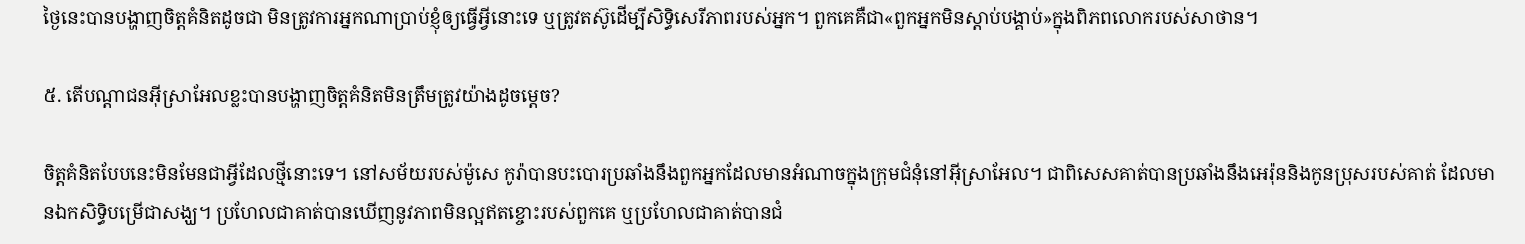ថ្ងៃនេះបានបង្ហាញចិត្តគំនិតដូចជា មិនត្រូវការអ្នកណាប្រាប់ខ្ញុំឲ្យធ្វើអ្វីនោះទេ ឬត្រូវតស៊ូដើម្បីសិទ្ធិសេរីភាពរបស់អ្នក។ ពួកគេគឺជា«ពួកអ្នកមិនស្ដាប់បង្គាប់»ក្នុងពិភពលោករបស់សាថាន។

៥. តើបណ្ដាជនអ៊ីស្រាអែលខ្លះបានបង្ហាញចិត្តគំនិតមិនត្រឹមត្រូវយ៉ាងដូចម្ដេច?

ចិត្តគំនិតបែបនេះមិនមែនជាអ្វីដែលថ្មីនោះទេ។ នៅសម័យរបស់ម៉ូសេ កូរ៉ាបានបះបោរប្រឆាំងនឹងពួកអ្នកដែលមានអំណាចក្នុងក្រុមជំនុំនៅអ៊ីស្រាអែល។ ជាពិសេសគាត់បានប្រឆាំងនឹងអេរ៉ុននិងកូនប្រុសរបស់គាត់ ដែលមានឯកសិទ្ធិបម្រើជាសង្ឃ។ ប្រហែលជាគាត់បានឃើញនូវភាពមិនល្អឥតខ្ចោះរបស់ពួកគេ ឬប្រហែលជាគាត់បានជំ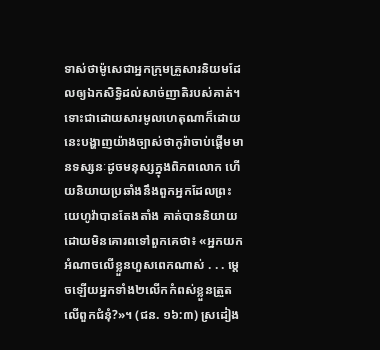ទាស់ថាម៉ូសេជាអ្នកក្រុមគ្រួសារនិយមដែលឲ្យឯកសិទ្ធិដល់សាច់ញាតិរបស់គាត់។ ទោះជាដោយសារមូលហេតុណាក៏ដោយ នេះបង្ហាញយ៉ាងច្បាស់ថាកូរ៉ាចាប់ផ្ដើមមានទស្សនៈដូចមនុស្សក្នុងពិភពលោក ហើយនិយាយប្រឆាំងនឹងពួកអ្នកដែលព្រះយេហូវ៉ាបានតែងតាំង គាត់បាននិយាយដោយមិនគោរពទៅពួកគេថា៖ «អ្នកយកអំណាចលើខ្លួនហួសពេកណាស់ . . . ម្ដេចឡើយអ្នកទាំង២លើកកំពស់ខ្លួនត្រួតលើពួកជំនុំ?»។ (ជន. ១៦:៣) ស្រដៀង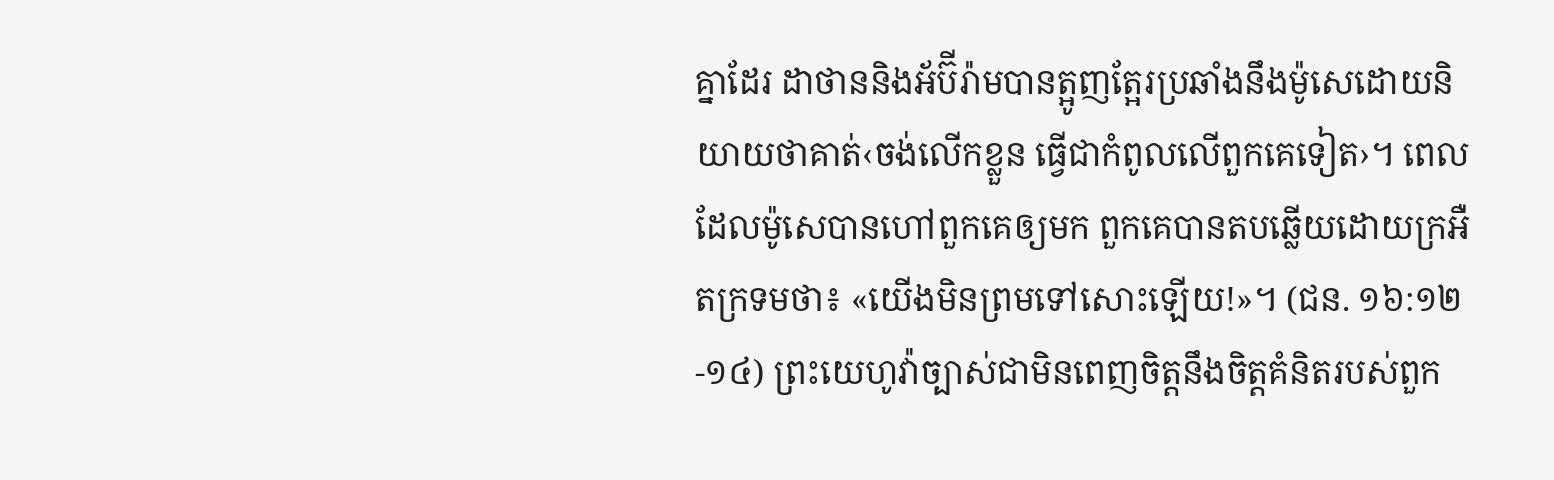គ្នាដែរ ដាថាននិងអ័ប៊ីរ៉ាមបានត្អូញត្អែរប្រឆាំងនឹងម៉ូសេដោយនិយាយថាគាត់‹ចង់លើកខ្លួន ធ្វើជាកំពូលលើពួកគេទៀត›។ ពេលដែលម៉ូសេបានហៅពួកគេឲ្យមក ពួកគេបានតបឆ្លើយដោយក្រអឺតក្រទមថា៖ «យើងមិនព្រមទៅសោះឡើយ!»។ (ជន. ១៦:១២-១៤) ព្រះយេហូវ៉ាច្បាស់ជាមិនពេញចិត្តនឹងចិត្តគំនិតរបស់ពួក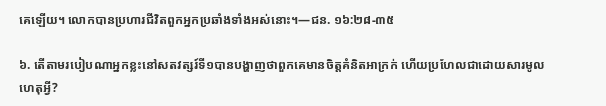គេឡើយ។ លោកបានប្រហារជីវិតពួកអ្នកប្រឆាំងទាំងអស់នោះ។—ជន. ១៦:២៨-៣៥

៦. តើតាមរបៀបណាអ្នកខ្លះនៅសតវត្សរ៍ទី១បានបង្ហាញថាពួកគេមានចិត្តគំនិតអាក្រក់ ហើយប្រហែលជាដោយសារមូលហេតុអ្វី?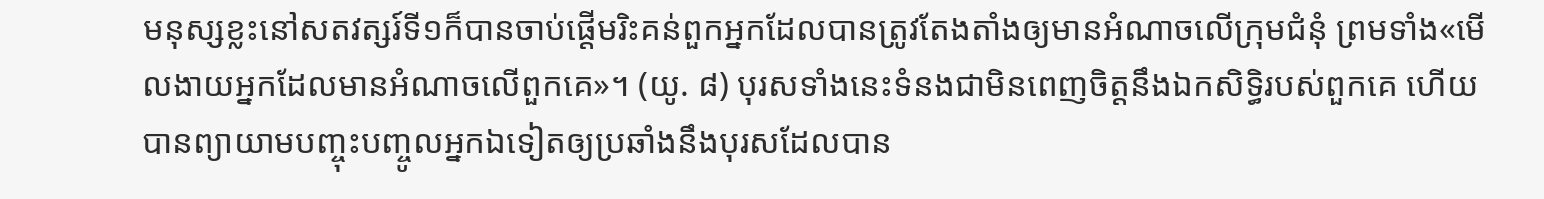មនុស្សខ្លះនៅសតវត្សរ៍ទី១ក៏បានចាប់ផ្ដើមរិះគន់ពួកអ្នកដែលបានត្រូវតែងតាំងឲ្យមានអំណាចលើក្រុមជំនុំ ព្រមទាំង«មើលងាយអ្នកដែលមានអំណាចលើពួកគេ»។ (យូ. ៨) បុរសទាំងនេះទំនងជាមិនពេញចិត្តនឹងឯកសិទ្ធិរបស់ពួកគេ ហើយបានព្យាយាមបញ្ចុះបញ្ចូលអ្នកឯទៀតឲ្យប្រឆាំងនឹងបុរសដែលបាន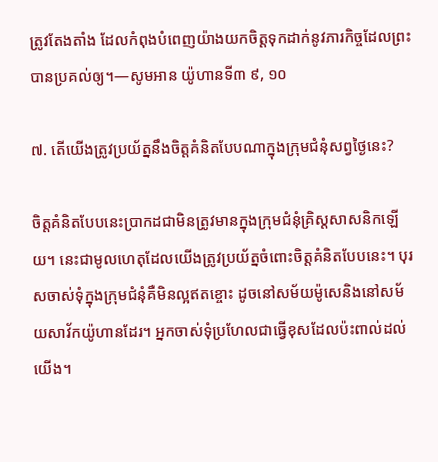ត្រូវតែងតាំង ដែលកំពុងបំពេញយ៉ាងយកចិត្តទុកដាក់នូវភារកិច្ចដែលព្រះបានប្រគល់ឲ្យ។—សូមអាន យ៉ូហានទី៣ ៩, ១០

៧. តើយើងត្រូវប្រយ័ត្ននឹងចិត្តគំនិតបែបណាក្នុងក្រុមជំនុំសព្វថ្ងៃនេះ?

ចិត្តគំនិតបែបនេះប្រាកដជាមិនត្រូវមានក្នុងក្រុមជំនុំគ្រិស្តសាសនិកឡើយ។ នេះជាមូលហេតុដែលយើងត្រូវប្រយ័ត្នចំពោះចិត្តគំនិតបែបនេះ។ បុរសចាស់ទុំក្នុងក្រុមជំនុំគឺមិនល្អឥតខ្ចោះ ដូចនៅសម័យម៉ូសេនិងនៅសម័យសាវ័កយ៉ូហានដែរ។ អ្នកចាស់ទុំប្រហែលជាធ្វើខុសដែលប៉ះពាល់ដល់យើង។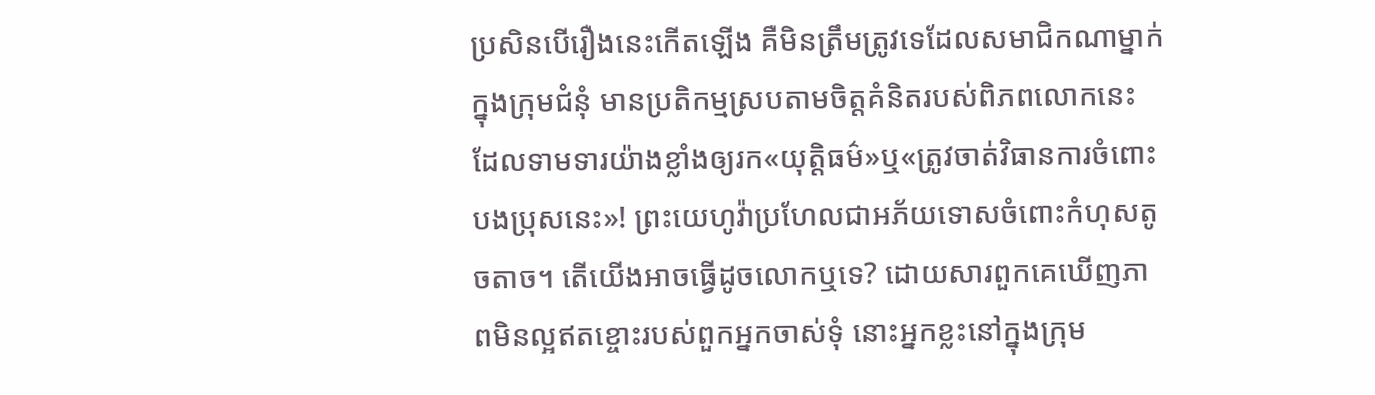ប្រសិនបើរឿងនេះកើតឡើង គឺមិនត្រឹមត្រូវទេដែលសមាជិកណាម្នាក់ក្នុងក្រុមជំនុំ មានប្រតិកម្មស្របតាមចិត្តគំនិតរបស់ពិភពលោកនេះ ដែលទាមទារយ៉ាងខ្លាំងឲ្យរក«យុត្ដិធម៌»ឬ«ត្រូវចាត់វិធានការចំពោះបងប្រុសនេះ»! ព្រះយេហូវ៉ាប្រហែលជាអភ័យទោសចំពោះកំហុសតូចតាច។ តើយើងអាចធ្វើដូចលោកឬទេ? ដោយសារពួកគេឃើញភាពមិនល្អឥតខ្ចោះរបស់ពួកអ្នកចាស់ទុំ នោះអ្នកខ្លះនៅក្នុងក្រុម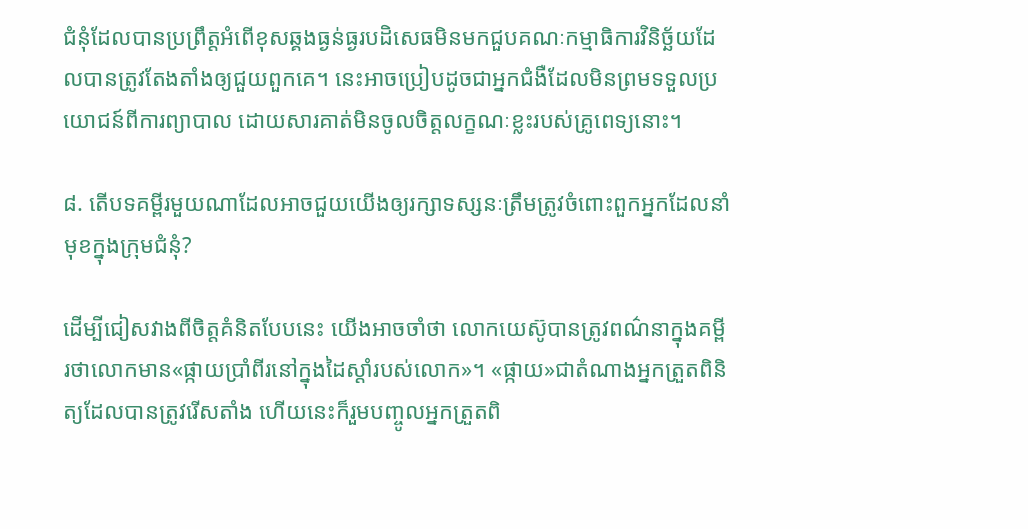ជំនុំដែលបានប្រព្រឹត្តអំពើខុសឆ្គងធ្ងន់ធ្ងរបដិសេធមិនមកជួបគណៈកម្មាធិការវិនិច្ឆ័យដែលបានត្រូវតែងតាំងឲ្យជួយពួកគេ។ នេះអាចប្រៀបដូចជាអ្នកជំងឺដែលមិនព្រមទទួលប្រយោជន៍ពីការព្យាបាល ដោយសារគាត់មិនចូលចិត្តលក្ខណៈខ្លះរបស់គ្រូពេទ្យនោះ។

៨. តើបទគម្ពីរមួយណាដែលអាចជួយយើងឲ្យរក្សាទស្សនៈត្រឹមត្រូវចំពោះពួកអ្នកដែលនាំមុខក្នុងក្រុមជំនុំ?

ដើម្បីជៀសវាងពីចិត្តគំនិតបែបនេះ យើងអាចចាំថា លោកយេស៊ូបានត្រូវពណ៌នាក្នុងគម្ពីរថាលោកមាន«ផ្កាយប្រាំពីរនៅក្នុងដៃស្ដាំរបស់លោក»។ «ផ្កាយ»ជាតំណាងអ្នកត្រួតពិនិត្យដែលបានត្រូវរើសតាំង ហើយនេះក៏រួមបញ្ចូលអ្នកត្រួតពិ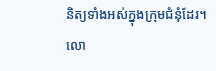និត្យទាំងអស់ក្នុងក្រុមជំនុំដែរ។ លោ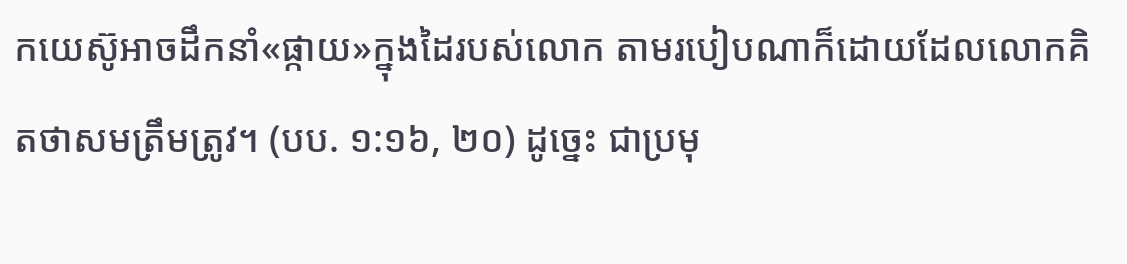កយេស៊ូអាចដឹកនាំ«ផ្កាយ»ក្នុងដៃរបស់លោក តាមរបៀបណាក៏ដោយដែលលោកគិតថាសមត្រឹមត្រូវ។ (បប. ១:១៦, ២០) ដូច្នេះ ជាប្រមុ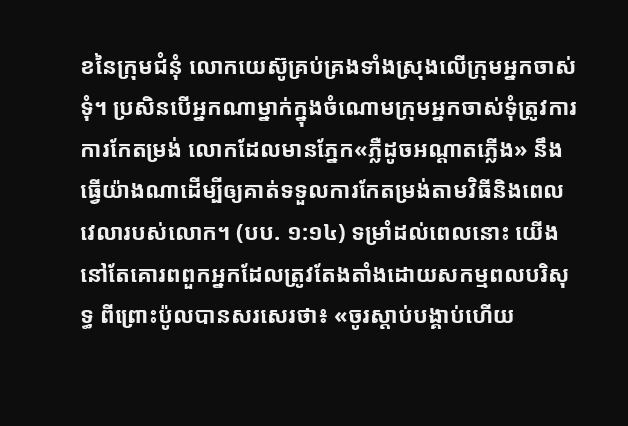ខនៃក្រុមជំនុំ លោកយេស៊ូគ្រប់គ្រងទាំងស្រុងលើក្រុមអ្នកចាស់ទុំ។ ប្រសិនបើអ្នកណាម្នាក់ក្នុងចំណោមក្រុមអ្នកចាស់ទុំត្រូវការការកែតម្រង់ លោកដែលមានភ្នែក«ភ្លឺដូចអណ្ដាតភ្លើង» នឹងធ្វើយ៉ាងណាដើម្បីឲ្យគាត់ទទួលការកែតម្រង់តាមវិធីនិងពេលវេលារបស់លោក។ (បប. ១:១៤) ទម្រាំដល់ពេលនោះ យើងនៅតែគោរពពួកអ្នកដែលត្រូវតែងតាំងដោយសកម្មពលបរិសុទ្ធ ពីព្រោះប៉ូលបានសរសេរថា៖ «ចូរស្ដាប់បង្គាប់ហើយ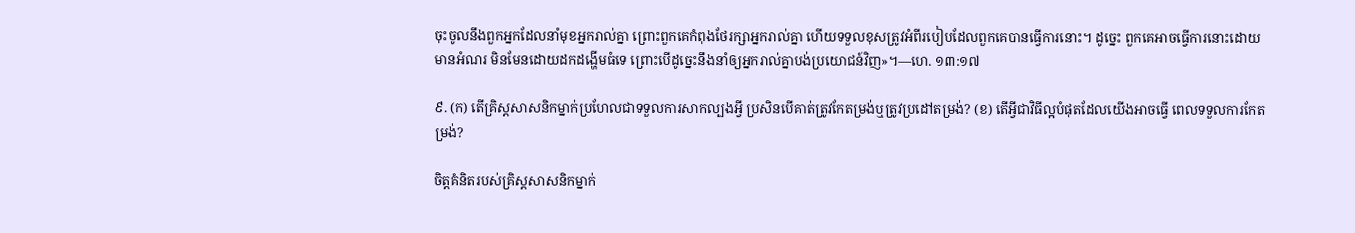ចុះចូលនឹងពួកអ្នកដែលនាំមុខអ្នករាល់គ្នា ព្រោះពួកគេកំពុងថែរក្សាអ្នករាល់គ្នា ហើយទទួលខុសត្រូវអំពីរបៀបដែលពួកគេបានធ្វើការនោះ។ ដូច្នេះ ពួកគេអាចធ្វើការនោះដោយមានអំណរ មិនមែនដោយដកដង្ហើមធំទេ ព្រោះបើដូច្នេះនឹងនាំឲ្យអ្នករាល់គ្នាបង់ប្រយោជន៍វិញ»។—ហេ. ១៣:១៧

៩. (ក) តើគ្រិស្តសាសនិកម្នាក់ប្រហែលជាទទួលការសាកល្បងអ្វី ប្រសិនបើគាត់ត្រូវកែតម្រង់ឬត្រូវប្រដៅតម្រង់? (ខ) តើអ្វីជាវិធីល្អបំផុតដែលយើងអាចធ្វើ ពេលទទួលការកែតម្រង់?

ចិត្តគំនិតរបស់គ្រិស្តសាសនិកម្នាក់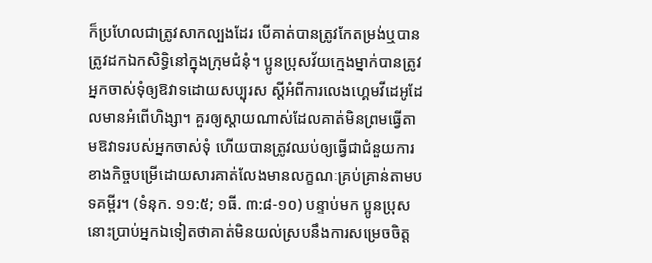ក៏ប្រហែលជាត្រូវសាកល្បងដែរ បើគាត់បានត្រូវកែតម្រង់ឬបានត្រូវដកឯកសិទ្ធិនៅក្នុងក្រុមជំនុំ។ ប្អូនប្រុសវ័យក្មេងម្នាក់បានត្រូវអ្នកចាស់ទុំឲ្យឱវាទដោយសប្បុរស ស្តីអំពីការលេងហ្គេមវីដេអូដែលមានអំពើហិង្សា។ គួរឲ្យស្ដាយណាស់ដែលគាត់មិនព្រមធ្វើតាមឱវាទរបស់អ្នកចាស់ទុំ ហើយបានត្រូវឈប់ឲ្យធ្វើជាជំនួយការខាងកិច្ចបម្រើដោយសារគាត់លែងមានលក្ខណៈគ្រប់គ្រាន់តាមបទគម្ពីរ។ (ទំនុក. ១១:៥; ១ធី. ៣:៨-១០) បន្ទាប់មក ប្អូនប្រុសនោះប្រាប់អ្នកឯទៀតថាគាត់មិនយល់ស្របនឹងការសម្រេចចិត្ត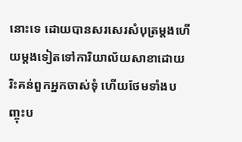នោះទេ ដោយបានសរសេរសំបុត្រម្ដងហើយម្ដងទៀតទៅការិយាល័យសាខាដោយរិះគន់ពួកអ្នកចាស់ទុំ ហើយថែមទាំងបញ្ចុះប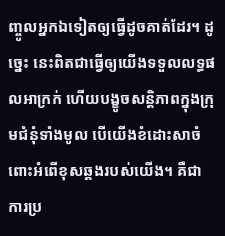ញ្ចូលអ្នកឯទៀតឲ្យធ្វើដូចគាត់ដែរ។ ដូច្នេះ នេះពិតជាធ្វើឲ្យយើងទទួលលទ្ធផលអាក្រក់ ហើយបង្ខូចសន្ដិភាពក្នុងក្រុមជំនុំទាំងមូល បើយើងខំដោះសាចំពោះអំពើខុសឆ្គងរបស់យើង។ គឺជាការប្រ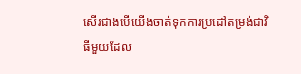សើរជាងបើយើងចាត់ទុកការប្រដៅតម្រង់ជាវិធីមួយដែល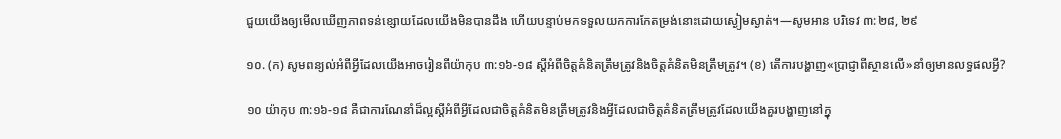ជួយយើងឲ្យមើលឃើញភាពទន់ខ្សោយដែលយើងមិនបានដឹង ហើយបន្ទាប់មកទទួលយកការកែតម្រង់នោះដោយស្ងៀមស្ងាត់។—សូមអាន បរិទេវ ៣:២៨, ២៩

១០. (ក) សូមពន្យល់អំពីអ្វីដែលយើងអាចរៀនពីយ៉ាកុប ៣:១៦-១៨ ស្តីអំពីចិត្តគំនិតត្រឹមត្រូវនិងចិត្តគំនិតមិនត្រឹមត្រូវ។ (ខ) តើការបង្ហាញ«ប្រាជ្ញាពីស្ថានលើ»នាំឲ្យមានលទ្ធផលអ្វី?

១០ យ៉ាកុប ៣:១៦-១៨ គឺជាការណែនាំដ៏ល្អស្តីអំពីអ្វីដែលជាចិត្តគំនិតមិនត្រឹមត្រូវនិងអ្វីដែលជាចិត្តគំនិតត្រឹមត្រូវដែលយើងគួរបង្ហាញនៅក្នុ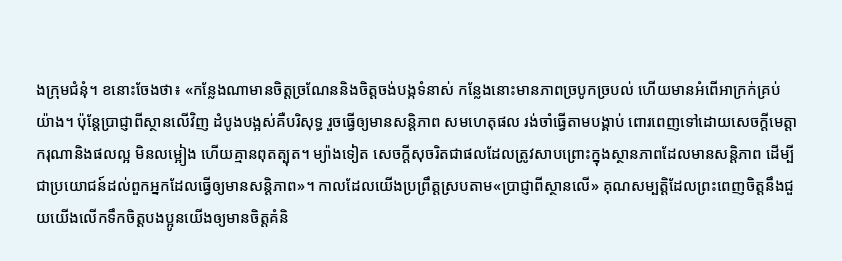ងក្រុមជំនុំ។ ខនោះចែងថា៖ «កន្លែងណាមានចិត្តច្រណែននិងចិត្តចង់បង្កទំនាស់ កន្លែងនោះមានភាពច្របូកច្របល់ ហើយមានអំពើអាក្រក់គ្រប់យ៉ាង។ ប៉ុន្តែប្រាជ្ញាពីស្ថានលើវិញ ដំបូងបង្អស់គឺបរិសុទ្ធ រួចធ្វើឲ្យមានសន្ដិភាព សមហេតុផល រង់ចាំធ្វើតាមបង្គាប់ ពោរពេញទៅដោយសេចក្ដីមេត្ដាករុណានិងផលល្អ មិនលម្អៀង ហើយគ្មានពុតត្បុត។ ម្យ៉ាងទៀត សេចក្ដីសុចរិតជាផលដែលត្រូវសាបព្រោះក្នុងស្ថានភាពដែលមានសន្ដិភាព ដើម្បីជាប្រយោជន៍ដល់ពួកអ្នកដែលធ្វើឲ្យមានសន្ដិភាព»។ កាលដែលយើងប្រព្រឹត្តស្របតាម«ប្រាជ្ញាពីស្ថានលើ» គុណសម្បត្ដិដែលព្រះពេញចិត្តនឹងជួយយើងលើកទឹកចិត្តបងប្អូនយើងឲ្យមានចិត្តគំនិ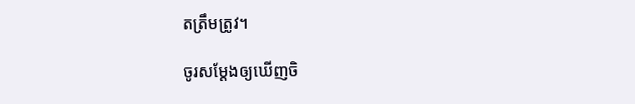តត្រឹមត្រូវ។

ចូរសម្ដែងឲ្យឃើញចិ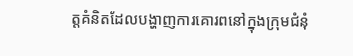ត្តគំនិតដែលបង្ហាញការគោរពនៅក្នុងក្រុមជំនុំ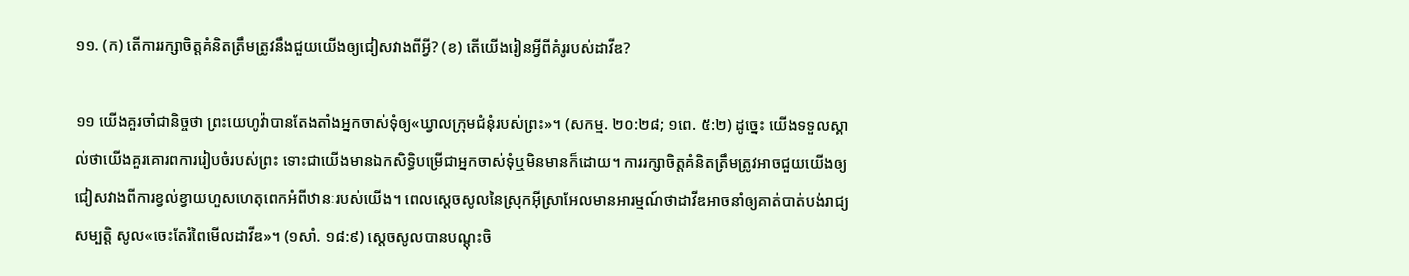១១. (ក) តើការរក្សាចិត្តគំនិតត្រឹមត្រូវនឹងជួយយើងឲ្យជៀសវាងពីអ្វី? (ខ) តើយើងរៀនអ្វីពីគំរូរបស់ដាវីឌ?

១១ យើងគួរចាំជានិច្ចថា ព្រះយេហូវ៉ាបានតែងតាំងអ្នកចាស់ទុំឲ្យ«ឃ្វាលក្រុមជំនុំរបស់ព្រះ»។ (សកម្ម. ២០:២៨; ១ពេ. ៥:២) ដូច្នេះ យើងទទួលស្គាល់ថាយើងគួរគោរពការរៀបចំរបស់ព្រះ ទោះជាយើងមានឯកសិទ្ធិបម្រើជាអ្នកចាស់ទុំឬមិនមានក៏ដោយ។ ការរក្សាចិត្តគំនិតត្រឹមត្រូវអាចជួយយើងឲ្យជៀសវាងពីការខ្វល់ខ្វាយហួសហេតុពេកអំពីឋានៈរបស់យើង។ ពេលស្តេចសូលនៃស្រុកអ៊ីស្រាអែលមានអារម្មណ៍ថាដាវីឌអាចនាំឲ្យគាត់បាត់បង់រាជ្យសម្បត្ដិ សូល«ចេះតែរំពៃមើលដាវីឌ»។ (១សាំ. ១៨:៩) ស្តេចសូលបានបណ្ដុះចិ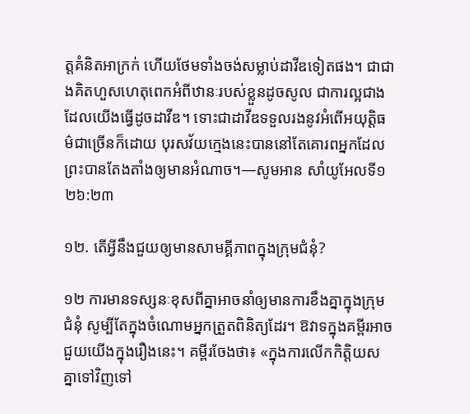ត្តគំនិតអាក្រក់ ហើយថែមទាំងចង់សម្លាប់ដាវីឌទៀតផង។ ជាជាងគិតហួសហេតុពេកអំពីឋានៈរបស់ខ្លួនដូចសូល ជាការល្អជាងដែលយើងធ្វើដូចដាវីឌ។ ទោះជាដាវីឌទទួលរងនូវអំពើអយុត្ដិធម៌ជាច្រើនក៏ដោយ បុរសវ័យក្មេងនេះបាននៅតែគោរពអ្នកដែលព្រះបានតែងតាំងឲ្យមានអំណាច។—សូមអាន សាំយូអែលទី១ ២៦:២៣

១២. តើអ្វីនឹងជួយឲ្យមានសាមគ្គីភាពក្នុងក្រុមជំនុំ?

១២ ការមានទស្សនៈខុសពីគ្នាអាចនាំឲ្យមានការខឹងគ្នាក្នុងក្រុមជំនុំ សូម្បីតែក្នុងចំណោមអ្នកត្រួតពិនិត្យដែរ។ ឱវាទក្នុងគម្ពីរអាចជួយយើងក្នុងរឿងនេះ។ គម្ពីរចែងថា៖ «ក្នុងការលើកកិត្ដិយសគ្នាទៅវិញទៅ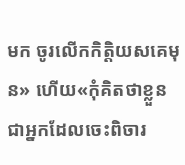មក ចូរលើកកិត្ដិយសគេមុន» ហើយ«កុំគិតថាខ្លួនជាអ្នកដែលចេះពិចារ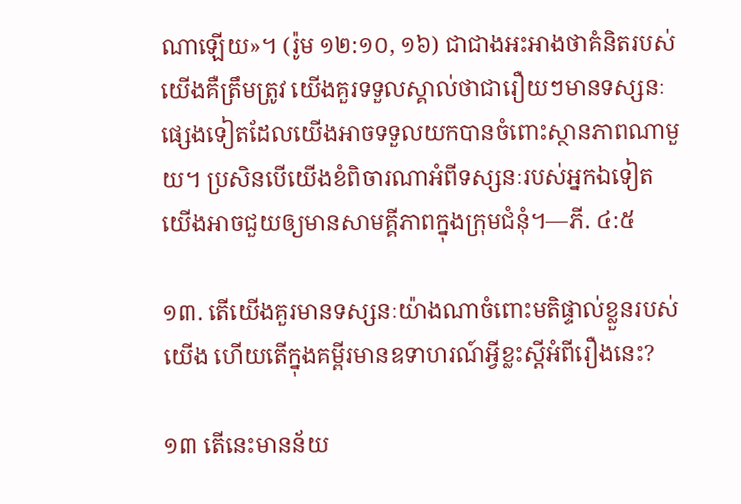ណាឡើយ»។ (រ៉ូម ១២:១០, ១៦) ជាជាងអះអាងថាគំនិតរបស់យើងគឺត្រឹមត្រូវ យើងគួរទទួលស្គាល់ថាជារឿយៗមានទស្សនៈផ្សេងទៀតដែលយើងអាចទទួលយកបានចំពោះស្ថានភាពណាមួយ។ ប្រសិនបើយើងខំពិចារណាអំពីទស្សនៈរបស់អ្នកឯទៀត យើងអាចជួយឲ្យមានសាមគ្គីភាពក្នុងក្រុមជំនុំ។—ភី. ៤:៥

១៣. តើយើងគួរមានទស្សនៈយ៉ាងណាចំពោះមតិផ្ទាល់ខ្លួនរបស់យើង ហើយតើក្នុងគម្ពីរមានឧទាហរណ៍អ្វីខ្លះស្តីអំពីរឿងនេះ?

១៣ តើនេះមានន័យ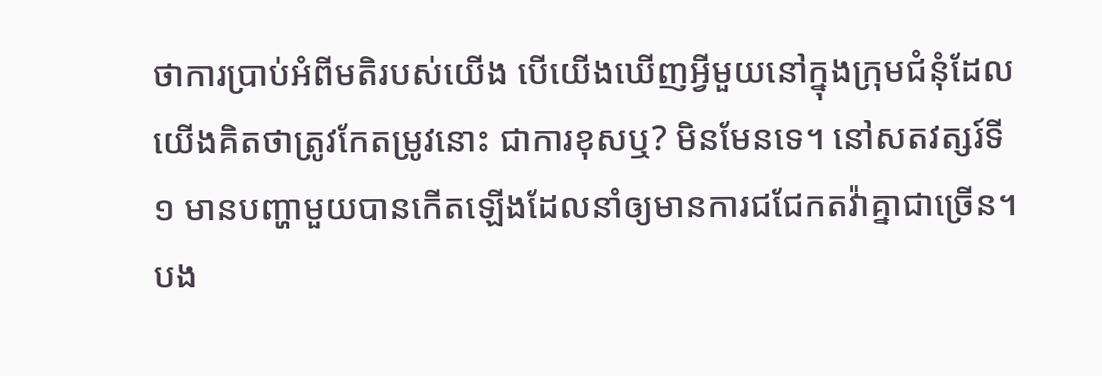ថាការប្រាប់អំពីមតិរបស់យើង បើយើងឃើញអ្វីមួយនៅក្នុងក្រុមជំនុំដែលយើងគិតថាត្រូវកែតម្រូវនោះ ជាការខុសឬ? មិនមែនទេ។ នៅសតវត្សរ៍ទី១ មានបញ្ហាមួយបានកើតឡើងដែលនាំឲ្យមានការជជែកតវ៉ាគ្នាជាច្រើន។ បង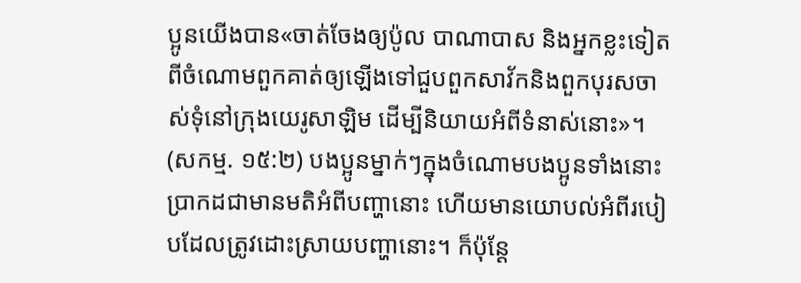ប្អូនយើងបាន«ចាត់ចែងឲ្យប៉ូល បាណាបាស និងអ្នកខ្លះទៀតពីចំណោមពួកគាត់ឲ្យឡើងទៅជួបពួកសាវ័កនិងពួកបុរសចាស់ទុំនៅក្រុងយេរូសាឡិម ដើម្បីនិយាយអំពីទំនាស់នោះ»។ (សកម្ម. ១៥:២) បងប្អូនម្នាក់ៗក្នុងចំណោមបងប្អូនទាំងនោះប្រាកដជាមានមតិអំពីបញ្ហានោះ ហើយមានយោបល់អំពីរបៀបដែលត្រូវដោះស្រាយបញ្ហានោះ។ ក៏ប៉ុន្តែ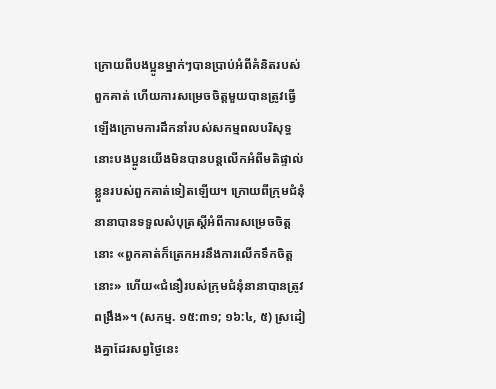ក្រោយពីបងប្អូនម្នាក់ៗបានប្រាប់អំពីគំនិតរបស់ពួកគាត់ ហើយការសម្រេចចិត្តមួយបានត្រូវធ្វើឡើងក្រោមការដឹកនាំរបស់សកម្មពលបរិសុទ្ធ នោះបងប្អូនយើងមិនបានបន្តលើកអំពីមតិផ្ទាល់ខ្លួនរបស់ពួកគាត់ទៀតឡើយ។ ក្រោយពីក្រុមជំនុំនានាបានទទួលសំបុត្រស្តីអំពីការសម្រេចចិត្តនោះ «ពួកគាត់ក៏ត្រេកអរនឹងការលើកទឹកចិត្តនោះ» ហើយ«ជំនឿរបស់ក្រុមជំនុំនានាបានត្រូវពង្រឹង»។ (សកម្ម. ១៥:៣១; ១៦:៤, ៥) ស្រដៀងគ្នាដែរសព្វថ្ងៃនេះ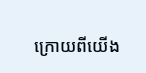ក្រោយពីយើង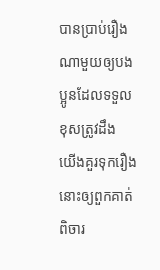បានប្រាប់រឿងណាមួយឲ្យបងប្អូនដែលទទួលខុសត្រូវដឹង យើងគួរទុករឿងនោះឲ្យពួកគាត់ពិចារ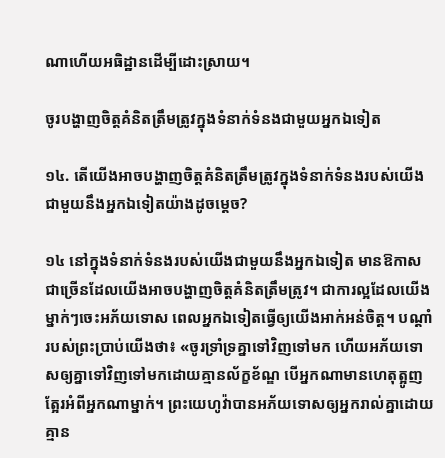ណាហើយអធិដ្ឋានដើម្បីដោះស្រាយ។

ចូរបង្ហាញចិត្តគំនិតត្រឹមត្រូវក្នុងទំនាក់ទំនងជាមួយអ្នកឯទៀត

១៤. តើយើងអាចបង្ហាញចិត្តគំនិតត្រឹមត្រូវក្នុងទំនាក់ទំនងរបស់យើងជាមួយនឹងអ្នកឯទៀតយ៉ាងដូចម្ដេច?

១៤ នៅក្នុងទំនាក់ទំនងរបស់យើងជាមួយនឹងអ្នកឯទៀត មានឱកាសជាច្រើនដែលយើងអាចបង្ហាញចិត្តគំនិតត្រឹមត្រូវ។ ជាការល្អដែលយើងម្នាក់ៗចេះអភ័យទោស ពេលអ្នកឯទៀតធ្វើឲ្យយើងអាក់អន់ចិត្ត។ បណ្ដាំរបស់ព្រះប្រាប់យើងថា៖ «ចូរទ្រាំទ្រគ្នាទៅវិញទៅមក ហើយអភ័យទោសឲ្យគ្នាទៅវិញទៅមកដោយគ្មានល័ក្ខខ័ណ្ឌ បើអ្នកណាមានហេតុត្អូញត្អែរអំពីអ្នកណាម្នាក់។ ព្រះយេហូវ៉ាបានអភ័យទោសឲ្យអ្នករាល់គ្នាដោយគ្មាន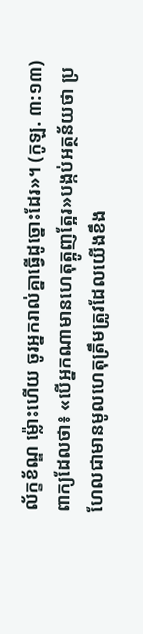ល័ក្ខខ័ណ្ឌ ម្ល៉ោះហើយ ចូរអ្នករាល់គ្នាធ្វើដូច្នោះដែរ»។ (កូឡ. ៣:១៣) ពាក្យដែលថា៖ «បើអ្នកណាមានហេតុត្អូញត្អែរ»បង្កប់អត្ថន័យថា ប្រហែលជាមានមូលហេតុត្រឹមត្រូវដែលយើងខឹង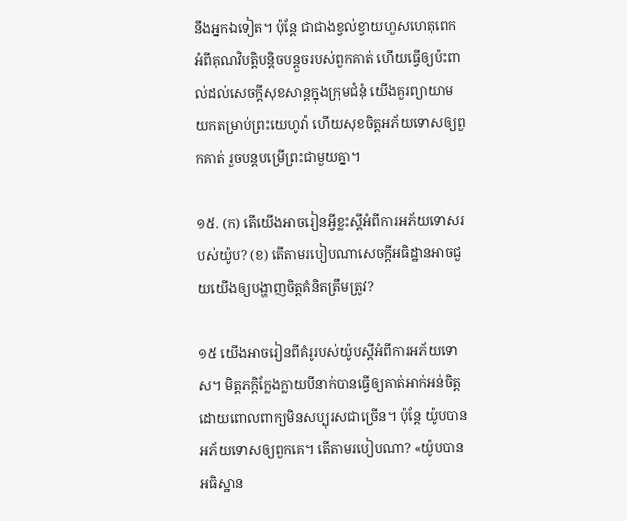នឹងអ្នកឯទៀត។ ប៉ុន្តែ ជាជាងខ្វល់ខ្វាយហួសហេតុពេកអំពីគុណវិបត្ដិបន្ដិចបន្តួចរបស់ពួកគាត់ ហើយធ្វើឲ្យប៉ះពាល់ដល់សេចក្ដីសុខសាន្តក្នុងក្រុមជំនុំ យើងគួរព្យាយាមយកតម្រាប់ព្រះយេហូវ៉ា ហើយសុខចិត្តអភ័យទោសឲ្យពួកគាត់ រួចបន្តបម្រើព្រះជាមួយគ្នា។

១៥. (ក) តើយើងអាចរៀនអ្វីខ្លះស្តីអំពីការអភ័យទោសរបស់យ៉ូប? (ខ) តើតាមរបៀបណាសេចក្ដីអធិដ្ឋានអាចជួយយើងឲ្យបង្ហាញចិត្តគំនិតត្រឹមត្រូវ?

១៥ យើងអាចរៀនពីគំរូរបស់យ៉ូបស្តីអំពីការអភ័យទោស។ មិត្តភក្ដិក្លែងក្លាយបីនាក់បានធ្វើឲ្យគាត់អាក់អន់ចិត្ត ដោយពោលពាក្យមិនសប្បុរសជាច្រើន។ ប៉ុន្តែ យ៉ូបបានអភ័យទោសឲ្យពួកគេ។ តើតាមរបៀបណា? «យ៉ូបបានអធិស្ឋាន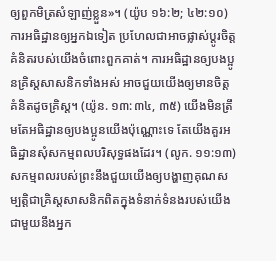ឲ្យពួកមិត្រសំឡាញ់ខ្លួន»។ (យ៉ូប ១៦:២; ៤២:១០) ការអធិដ្ឋានឲ្យអ្នកឯទៀត ប្រហែលជាអាចផ្លាស់ប្ដូរចិត្តគំនិតរបស់យើងចំពោះពួកគាត់។ ការអធិដ្ឋានឲ្យបងប្អូនគ្រិស្តសាសនិកទាំងអស់ អាចជួយយើងឲ្យមានចិត្តគំនិតដូចគ្រិស្ត។ (យ៉ូន. ១៣:៣៤, ៣៥) យើងមិនត្រឹមតែអធិដ្ឋានឲ្យបងប្អូនយើងប៉ុណ្ណោះទេ តែយើងគួរអធិដ្ឋានសុំសកម្មពលបរិសុទ្ធផងដែរ។ (លូក. ១១:១៣) សកម្មពលរបស់ព្រះនឹងជួយយើងឲ្យបង្ហាញគុណសម្បត្ដិជាគ្រិស្តសាសនិកពិតក្នុងទំនាក់ទំនងរបស់យើងជាមួយនឹងអ្នក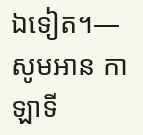ឯទៀត។—សូមអាន កាឡាទី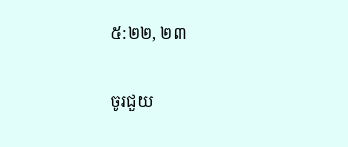៥:២២, ២៣

ចូរជួយ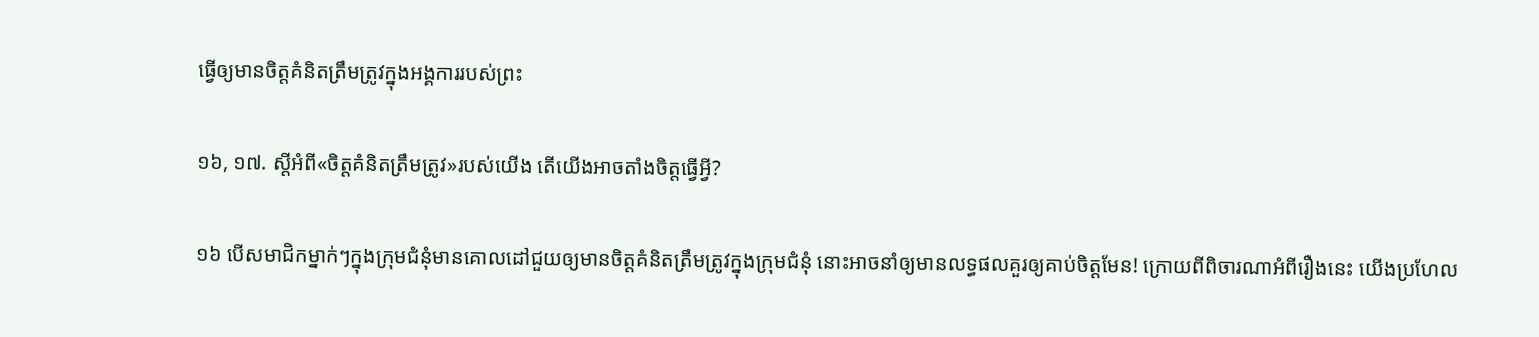ធ្វើឲ្យមានចិត្តគំនិតត្រឹមត្រូវក្នុងអង្គការរបស់ព្រះ

១៦, ១៧. ស្តីអំពី«ចិត្តគំនិតត្រឹមត្រូវ»របស់យើង តើយើងអាចតាំងចិត្តធ្វើអ្វី?

១៦ បើសមាជិកម្នាក់ៗក្នុងក្រុមជំនុំមានគោលដៅជួយឲ្យមានចិត្តគំនិតត្រឹមត្រូវក្នុងក្រុមជំនុំ នោះអាចនាំឲ្យមានលទ្ធផលគួរឲ្យគាប់ចិត្តមែន! ក្រោយពីពិចារណាអំពីរឿងនេះ យើងប្រហែល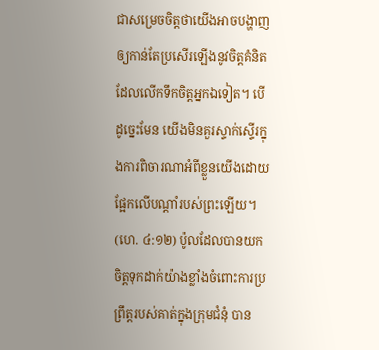ជាសម្រេចចិត្តថាយើងអាចបង្ហាញឲ្យកាន់តែប្រសើរឡើងនូវចិត្តគំនិតដែលលើកទឹកចិត្តអ្នកឯទៀត។ បើដូច្នេះមែន យើងមិនគួរស្ទាក់ស្ទើរក្នុងការពិចារណាអំពីខ្លួនយើងដោយផ្អែកលើបណ្ដាំរបស់ព្រះឡើយ។ (ហេ. ៤:១២) ប៉ូលដែលបានយកចិត្តទុកដាក់យ៉ាងខ្លាំងចំពោះការប្រព្រឹត្តរបស់គាត់ក្នុងក្រុមជំនុំ បាន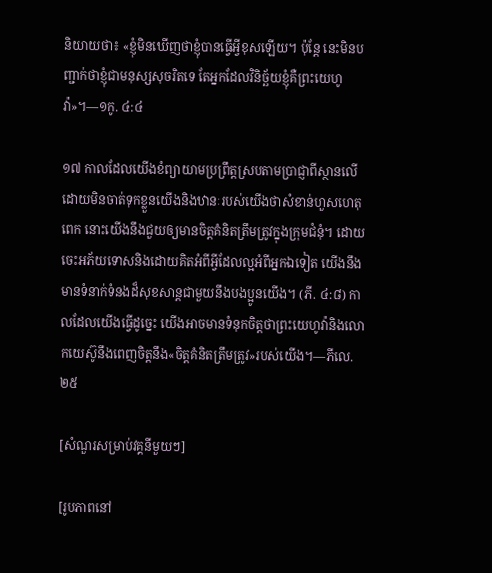និយាយថា៖ «ខ្ញុំមិនឃើញថាខ្ញុំបានធ្វើអ្វីខុសឡើយ។ ប៉ុន្តែ នេះមិនបញ្ជាក់ថាខ្ញុំជាមនុស្សសុចរិតទេ តែអ្នកដែលវិនិច្ឆ័យខ្ញុំគឺព្រះយេហូវ៉ា»។—១កូ. ៤:៤

១៧ កាលដែលយើងខំព្យាយាមប្រព្រឹត្តស្របតាមប្រាជ្ញាពីស្ថានលើ ដោយមិនចាត់ទុកខ្លួនយើងនិងឋានៈរបស់យើងថាសំខាន់ហួសហេតុពេក នោះយើងនឹងជួយឲ្យមានចិត្តគំនិតត្រឹមត្រូវក្នុងក្រុមជំនុំ។ ដោយចេះអភ័យទោសនិងដោយគិតអំពីអ្វីដែលល្អអំពីអ្នកឯទៀត យើងនឹងមានទំនាក់ទំនងដ៏សុខសាន្តជាមួយនឹងបងប្អូនយើង។ (ភី. ៤:៨) កាលដែលយើងធ្វើដូច្នេះ យើងអាចមានទំនុកចិត្តថាព្រះយេហូវ៉ានិងលោកយេស៊ូនឹងពេញចិត្តនឹង«ចិត្តគំនិតត្រឹមត្រូវ»របស់យើង។—ភីលេ. ២៥

[សំណួរសម្រាប់វគ្គនីមួយៗ]

[រូបភាពនៅ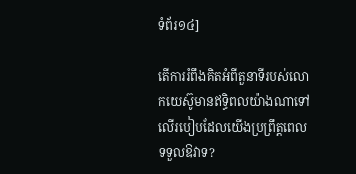ទំព័រ១៤]

តើការរំពឹងគិតអំពីតួនាទីរបស់លោកយេស៊ូមានឥទ្ធិពលយ៉ាងណាទៅលើរបៀបដែលយើងប្រព្រឹត្តពេលទទួលឱវាទ?